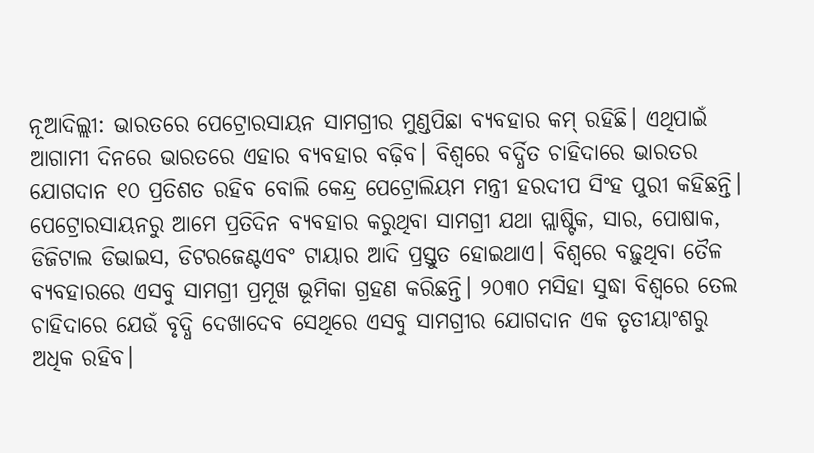ନୂଆଦିଲ୍ଲୀ: ଭାରତରେ ପେଟ୍ରୋରସାୟନ ସାମଗ୍ରୀର ମୁଣ୍ଡପିଛା ବ୍ୟବହାର କମ୍ ରହିଛି। ଏଥିପାଇଁ ଆଗାମୀ ଦିନରେ ଭାରତରେ ଏହାର ବ୍ୟବହାର ବଢ଼ିବ। ବିଶ୍ବରେ ବର୍ଦ୍ଧିତ ଚାହିଦାରେ ଭାରତର ଯୋଗଦାନ ୧୦ ପ୍ରତିଶତ ରହିବ ବୋଲି କେନ୍ଦ୍ର ପେଟ୍ରୋଲିୟମ ମନ୍ତ୍ରୀ ହରଦୀପ ସିଂହ ପୁରୀ କହିଛନ୍ତି।
ପେଟ୍ରୋରସାୟନରୁ ଆମେ ପ୍ରତିଦିନ ବ୍ୟବହାର କରୁଥିବା ସାମଗ୍ରୀ ଯଥା ପ୍ଲାଷ୍ଟିକ, ସାର, ପୋଷାକ, ଡିଜିଟାଲ ଡିଭାଇସ, ଡିଟରଜେଣ୍ଟଏବଂ ଟାୟାର ଆଦି ପ୍ରସ୍ତୁତ ହୋଇଥାଏ। ବିଶ୍ବରେ ବଢ଼ୁଥିବା ତୈଳ ବ୍ୟବହାରରେ ଏସବୁ ସାମଗ୍ରୀ ପ୍ରମୂଖ ଭୂମିକା ଗ୍ରହଣ କରିଛନ୍ତି। ୨୦୩୦ ମସିହା ସୁଦ୍ଧା ବିଶ୍ବରେ ତେଲ ଚାହିଦାରେ ଯେଉଁ ବୃଦ୍ଧି ଦେଖାଦେବ ସେଥିରେ ଏସବୁ ସାମଗ୍ରୀର ଯୋଗଦାନ ଏକ ତୃତୀୟାଂଶରୁ ଅଧିକ ରହିବ।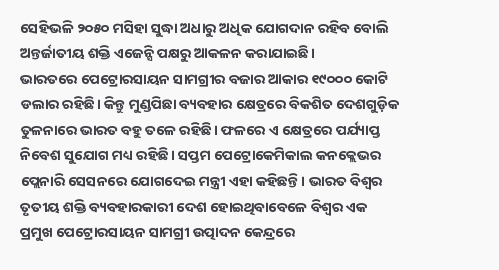ସେହିଭଳି ୨୦୫୦ ମସିହା ସୁଦ୍ଧା ଅଧାରୁ ଅଧିକ ଯୋଗଦାନ ରହିବ ବୋଲି ଅନ୍ତର୍ଜାତୀୟ ଶକ୍ତି ଏଜେନ୍ସି ପକ୍ଷରୁ ଆକଳନ କରାଯାଇଛି।
ଭାରତରେ ପେଟ୍ରୋରସାୟନ ସାମଗ୍ରୀର ବଜାର ଆକାର ୧୯୦୦୦ କୋଟି ଡଲାର ରହିଛି। କିନ୍ତୁ ମୁଣ୍ଡପିଛା ବ୍ୟବହାର କ୍ଷେତ୍ରରେ ବିକଶିତ ଦେଶଗୁଡ଼ିକ ତୁଳନାରେ ଭାରତ ବହୁ ତଳେ ରହିଛି। ଫଳରେ ଏ କ୍ଷେତ୍ରରେ ପର୍ଯ୍ୟାପ୍ତ ନିବେଶ ସୁଯୋଗ ମଧ୍ୟ ରହିଛି। ସପ୍ତମ ପେଟ୍ରୋକେମିକାଲ କନକ୍ଲେଭର ପ୍ଲେନାରି ସେସନରେ ଯୋଗଦେଇ ମନ୍ତ୍ରୀ ଏହା କହିଛନ୍ତି। ଭାରତ ବିଶ୍ବର ତୃତୀୟ ଶକ୍ତି ବ୍ୟବହାରକାରୀ ଦେଶ ହୋଇଥିବାବେଳେ ବିଶ୍ବର ଏକ ପ୍ରମୁଖ ପେଟ୍ରୋରସାୟନ ସାମଗ୍ରୀ ଉତ୍ପାଦନ କେନ୍ଦ୍ରରେ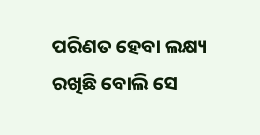ପରିଣତ ହେବା ଲକ୍ଷ୍ୟ ରଖିଛି ବୋଲି ସେ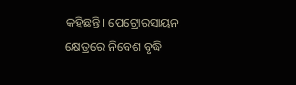କହିଛନ୍ତି। ପେଟ୍ରୋରସାୟନ କ୍ଷେତ୍ରରେ ନିବେଶ ବୃଦ୍ଧି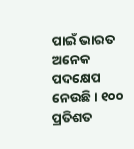ପାଇଁ ଭାରତ ଅନେକ ପଦକ୍ଷେପ ନେଉଛି। ୧୦୦ ପ୍ରତିଶତ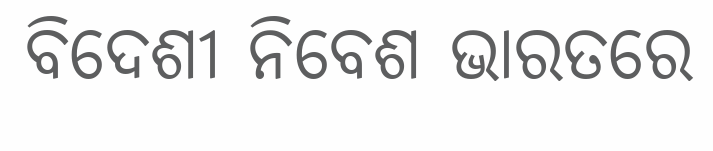ବିଦେଶୀ ନିବେଶ ଭାରତରେ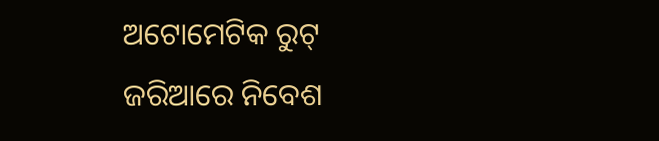ଅଟୋମେଟିକ ରୁଟ୍ ଜରିଆରେ ନିବେଶ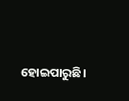ହୋଇପାରୁଛି।